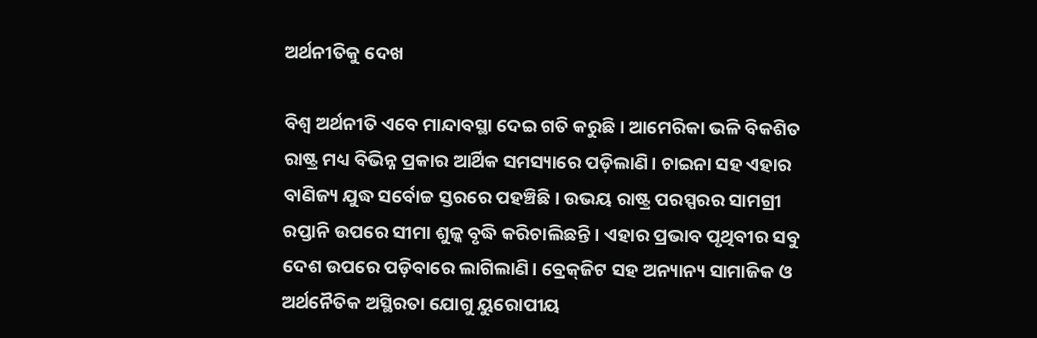ଅର୍ଥନୀତିକୁ ଦେଖ

ବିଶ୍ୱ ଅର୍ଥନୀତି ଏବେ ମାନ୍ଦାବସ୍ଥା ଦେଇ ଗତି କରୁଛି। ଆମେରିକା ଭଳି ବିକଶିତ ରାଷ୍ଟ୍ର ମଧ୍ୟ ବିଭିନ୍ନ ପ୍ରକାର ଆର୍ଥିକ ସମସ୍ୟାରେ ପଡ଼ିଲାଣି। ଚାଇନା ସହ ଏହାର ବାଣିଜ୍ୟ ଯୁଦ୍ଧ ସର୍ବୋଚ୍ଚ ସ୍ତରରେ ପହଞ୍ଚିଛି। ଉଭୟ ରାଷ୍ଟ୍ର ପରସ୍ପରର ସାମଗ୍ରୀ ରପ୍ତାନି ଉପରେ ସୀମା ଶୁଳ୍କ ବୃଦ୍ଧି କରିଚାଲିଛନ୍ତି। ଏହାର ପ୍ରଭାବ ପୃଥିବୀର ସବୁ ଦେଶ ଉପରେ ପଡ଼ିବାରେ ଲାଗିଲାଣି। ବ୍ରେକ୍‌ଜିଟ ସହ ଅନ୍ୟାନ୍ୟ ସାମାଜିକ ଓ ଅର୍ଥନୈତିକ ଅସ୍ଥିରତା ଯୋଗୁ ୟୁରୋପୀୟ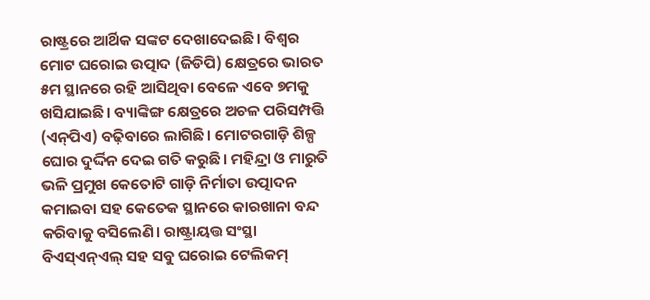ରାଷ୍ଟ୍ରରେ ଆର୍ଥିକ ସଙ୍କଟ ଦେଖାଦେଇଛି। ବିଶ୍ୱର ମୋଟ ଘରୋଇ ଉତ୍ପାଦ (ଜିଡିପି) କ୍ଷେତ୍ରରେ ଭାରତ ୫ମ ସ୍ଥାନରେ ରହି ଆସିଥିବା ବେଳେ ଏବେ ୭ମକୁ ଖସିଯାଇଛି। ବ୍ୟାଙ୍କିଙ୍ଗ କ୍ଷେତ୍ରରେ ଅଚଳ ପରିସମ୍ପତ୍ତି (ଏନ୍‌ପିଏ) ବଢ଼ିବାରେ ଲାଗିଛି। ମୋଟରଗାଡ଼ି ଶିଳ୍ପ ଘୋର ଦୁର୍ଦ୍ଦିନ ଦେଇ ଗତି କରୁଛି। ମହିନ୍ଦ୍ରା ଓ ମାରୁତି ଭଳି ପ୍ରମୁଖ କେତୋଟି ଗାଡ଼ି ନିର୍ମାତା ଉତ୍ପାଦନ କମାଇବା ସହ କେତେକ ସ୍ଥାନରେ କାରଖାନା ବନ୍ଦ କରିବାକୁ ବସିଲେଣି। ରାଷ୍ଟ୍ରାୟତ୍ତ ସଂସ୍ଥା ବିଏସ୍‌ଏନ୍‌ଏଲ୍‌ ସହ ସବୁ ଘରୋଇ ଟେଲିକମ୍‌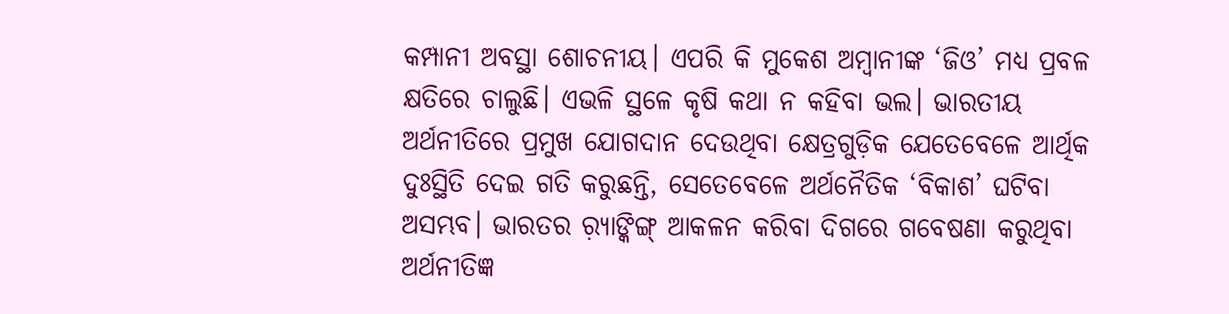କମ୍ପାନୀ ଅବସ୍ଥା ଶୋଚନୀୟ। ଏପରି କି ମୁକେଶ ଅମ୍ବାନୀଙ୍କ ‘ଜିଓ’ ମଧ୍ୟ ପ୍ରବଳ କ୍ଷତିରେ ଚାଲୁଛି। ଏଭଳି ସ୍ଥଳେ କୃଷି କଥା ନ କହିବା ଭଲ। ଭାରତୀୟ ଅର୍ଥନୀତିରେ ପ୍ରମୁଖ ଯୋଗଦାନ ଦେଉଥିବା କ୍ଷେତ୍ରଗୁଡ଼ିକ ଯେତେବେଳେ ଆର୍ଥିକ ଦୁଃସ୍ଥିତି ଦେଇ ଗତି କରୁଛନ୍ତି, ସେତେବେଳେ ଅର୍ଥନୈତିକ ‘ବିକାଶ’ ଘଟିବା ଅସମ୍ଭବ। ଭାରତର ର଼୍ୟାଙ୍କିଙ୍ଗ୍‌ ଆକଳନ କରିବା ଦିଗରେ ଗବେଷଣା କରୁଥିବା ଅର୍ଥନୀତିଜ୍ଞ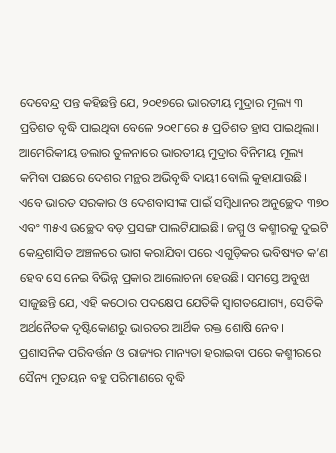ଦେବେନ୍ଦ୍ର ପନ୍ତ କହିଛନ୍ତି ଯେ, ୨୦୧୭ରେ ଭାରତୀୟ ମୁଦ୍ରାର ମୂଲ୍ୟ ୩ ପ୍ରତିଶତ ବୃଦ୍ଧି ପାଇଥିବା ବେଳେ ୨୦୧୮ରେ ୫ ପ୍ରତିଶତ ହ୍ରାସ ପାଇଥିଲା। ଆମେରିକୀୟ ଡଲାର ତୁଳନାରେ ଭାରତୀୟ ମୁଦ୍ରାର ବିନିମୟ ମୂଲ୍ୟ କମିବା ପଛରେ ଦେଶର ମନ୍ଥର ଅଭିବୃଦ୍ଧି ଦାୟୀ ବୋଲି କୁହାଯାଉଛି।
ଏବେ ଭାରତ ସରକାର ଓ ଦେଶବାସୀଙ୍କ ପାଇଁ ସମ୍ବିଧାନର ଅନୁଚ୍ଛେଦ ୩୭୦ ଏବଂ ୩୫ଏ ଉଚ୍ଛେଦ ବଡ଼ ପ୍ରସଙ୍ଗ ପାଲଟିଯାଇଛି। ଜମ୍ମୁ ଓ କଶ୍ମୀରକୁ ଦୁଇଟି କେନ୍ଦ୍ରଶାସିତ ଅଞ୍ଚଳରେ ଭାଗ କରାଯିବା ପରେ ଏଗୁଡ଼ିକର ଭବିଷ୍ୟତ କ’ଣ ହେବ ସେ ନେଇ ବିଭିନ୍ନ ପ୍ରକାର ଆଲୋଚନା ହେଉଛି। ସମସ୍ତେ ଅବୁଝା ସାଜୁଛନ୍ତି ଯେ, ଏହି କଠୋର ପଦକ୍ଷେପ ଯେତିକି ସ୍ବାଗତଯୋଗ୍ୟ, ସେତିକି ଅର୍ଥନୈତକ ଦୃଷ୍ଟିକୋଣରୁ ଭାରତର ଆର୍ଥିକ ରକ୍ତ ଶୋଷି ନେବ। ପ୍ରଶାସନିକ ପରିବର୍ତ୍ତନ ଓ ରାଜ୍ୟର ମାନ୍ୟତା ହରାଇବା ପରେ କଶ୍ମୀରରେ ସୈନ୍ୟ ମୁତୟନ ବହୁ ପରିମାଣରେ ବୃଦ୍ଧି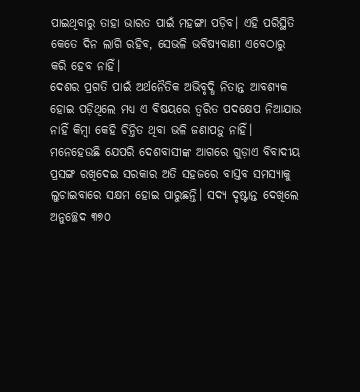ପାଇଥିବାରୁ ତାହା ଭାରତ ପାଇଁ ମହଙ୍ଗା ପଡ଼ିବ। ଏହି ପରିସ୍ଥିତି କେତେ ଦିନ ଲାଗି ରହିବ, ସେଭଳି ଭବିଷ୍ୟବାଣୀ ଏବେଠାରୁ କରି ହେବ ନାହିଁ।
ଦେଶର ପ୍ରଗତି ପାଇଁ ଅର୍ଥନୈତିକ ଅଭିବୃଦ୍ଧି ନିତାନ୍ତ ଆବଶ୍ୟକ ହୋଇ ପଡ଼ିଥିଲେ ମଧ୍ୟ ଏ ବିଷୟରେ ତ୍ୱରିତ ପଦକ୍ଷେପ ନିଆଯାଉ ନାହିଁ କିମ୍ବା କେହି ଚିନ୍ତିତ ଥିବା ଭଳି ଜଣାପଡ଼ୁ ନାହିଁ। ମନେହେଉଛି ଯେପରି ଦେଶବାସୀଙ୍କ ଆଗରେ ଗୁଡ଼ାଏ ବିବାଦୀୟ ପ୍ରସଙ୍ଗ ରଖିଦେଇ ସରକାର ଅତି ସହଜରେ ବାସ୍ତବ ସମସ୍ୟାକୁ ଲୁଚାଇବାରେ ସକ୍ଷମ ହୋଇ ପାରୁଛନ୍ତି। ସଦ୍ୟ ଦୃଷ୍ଟାନ୍ତ ଦେଖିଲେ ଅନୁଚ୍ଛେଦ ୩୭୦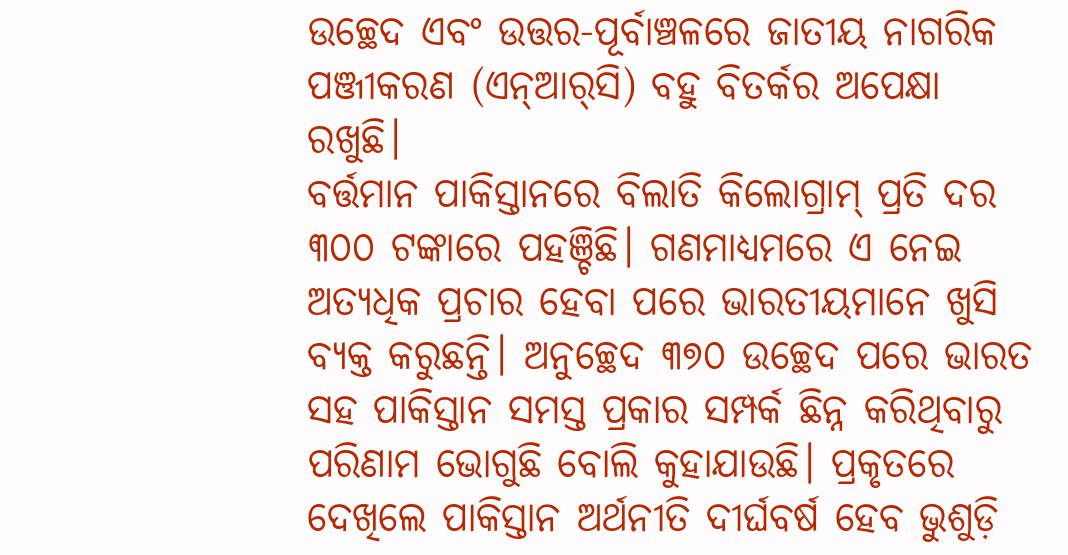ଉଚ୍ଛେଦ ଏବଂ ଉତ୍ତର-ପୂର୍ବାଞ୍ଚଳରେ ଜାତୀୟ ନାଗରିକ ପଞ୍ଜୀକରଣ (ଏନ୍‌ଆର୍‌ସି) ବହୁ ବିତର୍କର ଅପେକ୍ଷା ରଖୁଛି।
ବର୍ତ୍ତମାନ ପାକିସ୍ତାନରେ ବିଲାତି କିଲୋଗ୍ରାମ୍‌ ପ୍ରତି ଦର ୩୦୦ ଟଙ୍କାରେ ପହଞ୍ଚିଛି। ଗଣମାଧ୍ୟମରେ ଏ ନେଇ ଅତ୍ୟଧିକ ପ୍ରଚାର ହେବା ପରେ ଭାରତୀୟମାନେ ଖୁସି ବ୍ୟକ୍ତ କରୁଛନ୍ତି। ଅନୁଚ୍ଛେଦ ୩୭୦ ଉଚ୍ଛେଦ ପରେ ଭାରତ ସହ ପାକିସ୍ତାନ ସମସ୍ତ ପ୍ରକାର ସମ୍ପର୍କ ଛିନ୍ନ କରିଥିବାରୁ ପରିଣାମ ଭୋଗୁଛି ବୋଲି କୁହାଯାଉଛି। ପ୍ରକୃତରେ ଦେଖିଲେ ପାକିସ୍ତାନ ଅର୍ଥନୀତି ଦୀର୍ଘବର୍ଷ ହେବ ଭୁଶୁଡ଼ି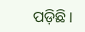ପଡ଼ିଛି।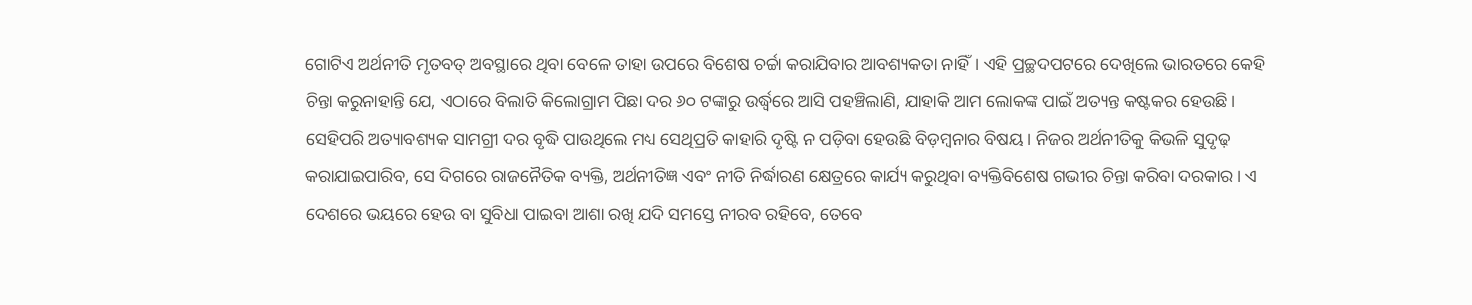ଗୋଟିଏ ଅର୍ଥନୀତି ମୃତବତ୍‌ ଅବସ୍ଥାରେ ଥିବା ବେଳେ ତାହା ଉପରେ ବିଶେଷ ଚର୍ଚ୍ଚା କରାଯିବାର ଆବଶ୍ୟକତା ନାହିଁ। ଏହି ପ୍ରଚ୍ଛଦପଟରେ ଦେଖିଲେ ଭାରତରେ କେହି ଚିନ୍ତା କରୁନାହାନ୍ତି ଯେ, ଏଠାରେ ବିଲାତି କିଲୋଗ୍ରାମ ପିଛା ଦର ୬୦ ଟଙ୍କାରୁ ଉର୍ଦ୍ଧ୍ୱରେ ଆସି ପହଞ୍ଚିଲାଣି, ଯାହାକି ଆମ ଲୋକଙ୍କ ପାଇଁ ଅତ୍ୟନ୍ତ କଷ୍ଟକର ହେଉଛି। ସେହିପରି ଅତ୍ୟାବଶ୍ୟକ ସାମଗ୍ରୀ ଦର ବୃଦ୍ଧି ପାଉଥିଲେ ମଧ୍ୟ ସେଥିପ୍ରତି କାହାରି ଦୃଷ୍ଟି ନ ପଡ଼ିବା ହେଉଛି ବିଡ଼ମ୍ବନାର ବିଷୟ। ନିଜର ଅର୍ଥନୀତିକୁ କିଭଳି ସୁଦୃଢ଼ କରାଯାଇପାରିବ, ସେ ଦିଗରେ ରାଜନୈତିକ ବ୍ୟକ୍ତି, ଅର୍ଥନୀତିଜ୍ଞ ଏବଂ ନୀତି ନିର୍ଦ୍ଧାରଣ କ୍ଷେତ୍ରରେ କାର୍ଯ୍ୟ କରୁଥିବା ବ୍ୟକ୍ତିବିଶେଷ ଗଭୀର ଚିନ୍ତା କରିବା ଦରକାର। ଏ ଦେଶରେ ଭୟରେ ହେଉ ବା ସୁବିଧା ପାଇବା ଆଶା ରଖି ଯଦି ସମସ୍ତେ ନୀରବ ରହିବେ, ତେବେ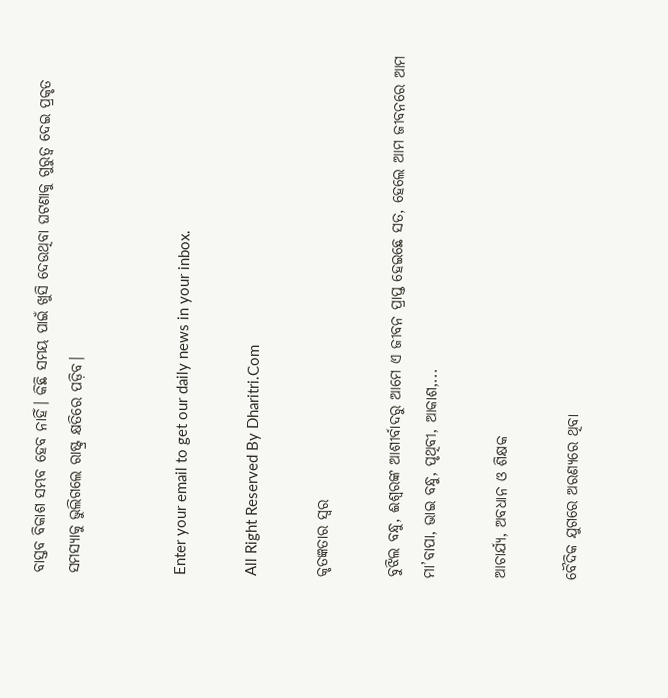ବାସ୍ତବ ବିକାଶ ସମ୍ଭବ ହେବ ନାହିଁ। କିଛି ସମୟ ପାଇଁ ଖୁସି ଦେଉଥିବା ଘଟଣାକୁ ଗୁରୁତ୍ୱ ଦେଇ ପ୍ରକୃତ ସମସ୍ୟାକୁ ଭୁଲିଗଲେ ରାଷ୍ଟ୍ର କ୍ଷତିରେ ପଡ଼ିବ।


Enter your email to get our daily news in your inbox.

All Right Reserved By Dharitri.Com

କୃତଜ୍ଞତାର ସ୍ବର

ବୁଝିଲ ବନ୍ଧୁ, ଈଶ୍ବରଙ୍କ ଆଶୀର୍ବାଦରୁ ଆମେ ଏ ଜୀବନ ପ୍ରାପ୍ତ ହେଇଛେ ସତ, ହେଲେ ଆମ ଜୀବନରେ ଆମ ମା’ବାପା, ଭାଇ ବନ୍ଧୁ, ପୃଥିବୀ, ଆକାଶ,...

ଆଚାର୍ଯ୍ୟ, ଅବଧାନ ଓ ଶିକ୍ଷକ

ବୈଦିକ ଯୁଗରେ ଅରଣ୍ୟରେ ଥିବା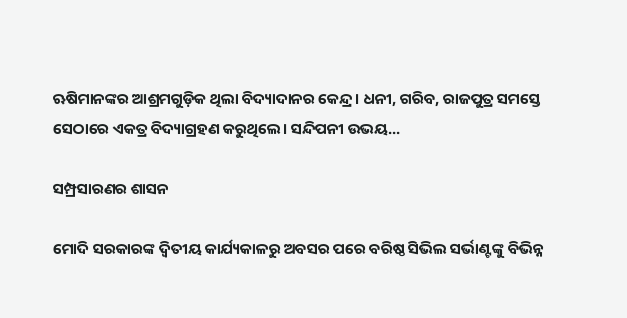ଋଷିମାନଙ୍କର ଆଶ୍ରମଗୁଡ଼ିକ ଥିଲା ବିଦ୍ୟାଦାନର କେନ୍ଦ୍ର। ଧନୀ, ଗରିବ, ରାଜପୁତ୍ର ସମସ୍ତେ ସେଠାରେ ଏକତ୍ର ବିଦ୍ୟାଗ୍ରହଣ କରୁଥିଲେ। ସନ୍ଦିପନୀ ଉଭୟ...

ସମ୍ପ୍ରସାରଣର ଶାସନ

ମୋଦି ସରକାରଙ୍କ ଦ୍ୱିତୀୟ କାର୍ଯ୍ୟକାଳରୁ ଅବସର ପରେ ବରିଷ୍ଠ ସିଭିଲ ସର୍ଭାଣ୍ଟଙ୍କୁ ବିଭିନ୍ନ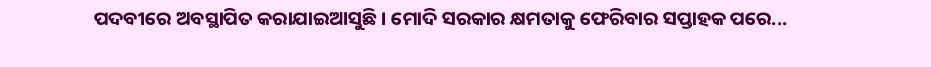ପଦବୀରେ ଅବସ୍ଥାପିତ କରାଯାଇଆସୁଛି। ମୋଦି ସରକାର କ୍ଷମତାକୁ ଫେରିବାର ସପ୍ତାହକ ପରେ...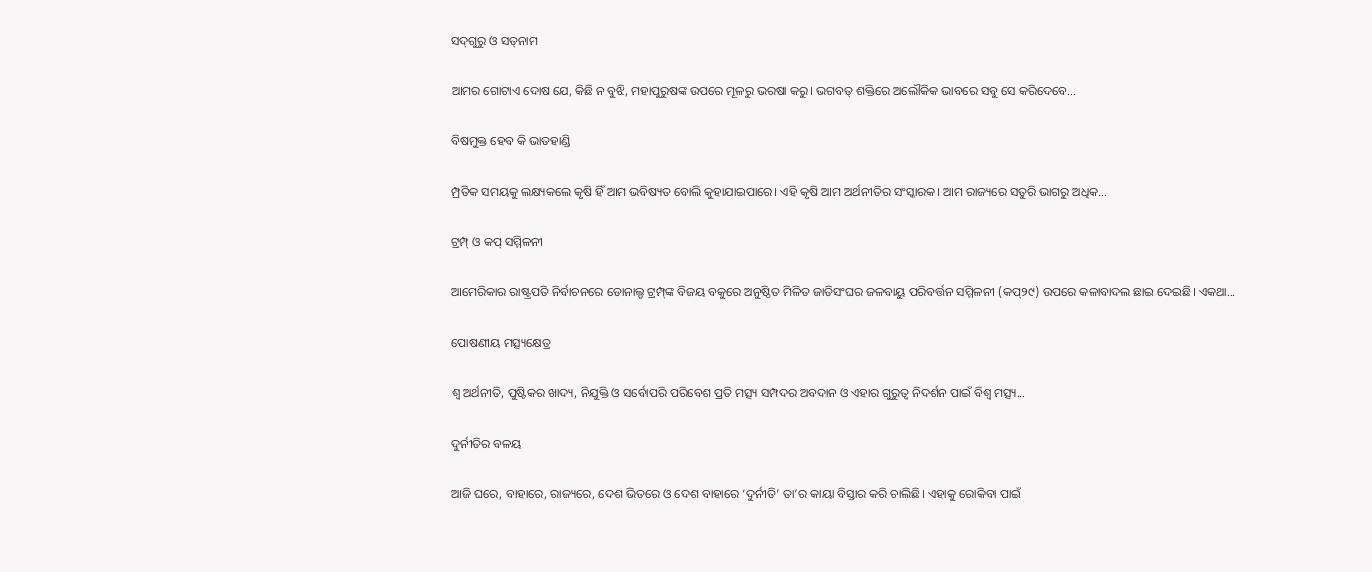ସଦ୍‌ଗୁରୁ ଓ ସତ୍‌ନାମ

ଆମର ଗୋଟାଏ ଦୋଷ ଯେ, କିଛି ନ ବୁଝି, ମହାପୁରୁଷଙ୍କ ଉପରେ ମୂଳରୁ ଭରଷା କରୁ। ଭଗବତ୍‌ ଶକ୍ତିରେ ଅଲୌକିକ ଭାବରେ ସବୁ ସେ କରିଦେବେ...

ବିଷମୁକ୍ତ ହେବ କି ଭାତହାଣ୍ଡି

ମ୍ପ୍ରତିକ ସମୟକୁ ଲକ୍ଷ୍ୟକଲେ କୃଷି ହିଁ ଆମ ଭବିଷ୍ୟତ ବୋଲି କୁହାଯାଇପାରେ। ଏହି କୃଷି ଆମ ଅର୍ଥନୀତିର ସଂସ୍କାରକ। ଆମ ରାଜ୍ୟରେ ସତୁରି ଭାଗରୁ ଅଧିକ...

ଟ୍ରମ୍ପ୍‌ ଓ କପ୍‌ ସମ୍ମିଳନୀ

ଆମେରିକାର ରାଷ୍ଟ୍ରପତି ନିର୍ବାଚନରେ ଡୋନାଲ୍ଡ ଟ୍ରମ୍ପ୍‌ଙ୍କ ବିଜୟ ବକୁରେ ଅନୁଷ୍ଠିତ ମିଳିତ ଜାତିସଂଘର ଜଳବାୟୁ ପରିବର୍ତ୍ତନ ସମ୍ମିଳନୀ (କପ୍‌୨୯) ଉପରେ କଳାବାଦଲ ଛାଇ ଦେଇଛି। ଏକଥା...

ପୋଷଣୀୟ ମତ୍ସ୍ୟକ୍ଷେତ୍ର

ଶ୍ୱ ଅର୍ଥନୀତି, ପୁଷ୍ଟିକର ଖାଦ୍ୟ, ନିଯୁକ୍ତି ଓ ସର୍ବୋପରି ପରିବେଶ ପ୍ରତି ମତ୍ସ୍ୟ ସମ୍ପଦର ଅବଦାନ ଓ ଏହାର ଗୁରୁତ୍ୱ ନିଦର୍ଶନ ପାଇଁ ବିଶ୍ୱ ମତ୍ସ୍ୟ...

ଦୁର୍ନୀତିର ବଳୟ

ଆଜି ଘରେ, ବାହାରେ, ରାଜ୍ୟରେ, ଦେଶ ଭିତରେ ଓ ଦେଶ ବାହାରେ ‘ଦୁର୍ନୀତି’ ତା’ର କାୟା ବିସ୍ତାର କରି ଚାଲିଛି। ଏହାକୁ ରୋକିବା ପାଇଁ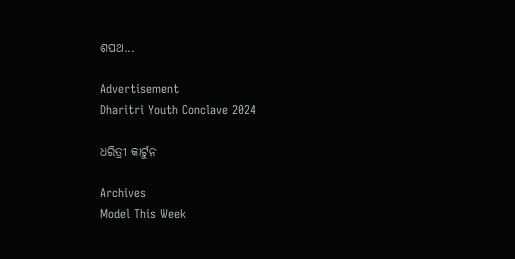ଶପଥ...

Advertisement
Dharitri Youth Conclave 2024

ଧରିତ୍ରୀ କାର୍ଟୁନ

Archives
Model This Week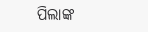ପିଲାଙ୍କ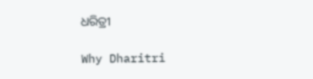ଧରିତ୍ରୀ

Why Dharitri